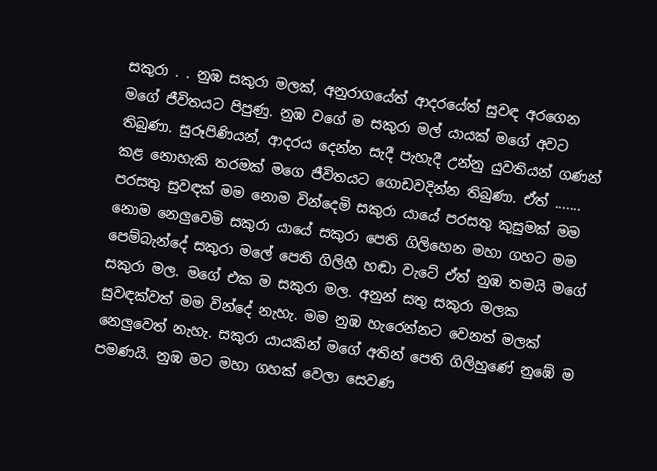සකුරා . . නුඹ සකුරා මලක්, අනුරාගයේත් ආදරයේත් සුවඳ අරගෙන මගේ ජීවිතයට පිපුණු. නුඹ වගේ ම සකුරා මල් යායක් මගේ අවට තිබුණා. සුරූපිණියන්, ආදරය දෙන්න සැදී පැහැදී උන්නු යුවතියන් ගණන් කළ නොහැකි තරමක් මගෙ ජීවිතයට ගොඩවදින්න තිබුණා. ඒත් ....... පරසතු සුවඳක් මම නොම වින්දෙමි සකුරා යායේ පරසතු කුසුමක් මම නොම නෙලුවෙමි සකුරා යායේ සකුරා පෙති ගිලිහෙන මහා ගහට මම පෙම්බැන්දේ සකුරා මලේ පෙති ගිලිහී හඬා වැටේ ඒත් නුඹ තමයි මගේ සකුරා මල. මගේ එක ම සකුරා මල. අනුන් සතු සකුරා මලක සුවඳක්වත් මම වින්දේ නැහැ. මම නුඹ හැරෙන්නට වෙනත් මලක් නෙලුවෙත් නැහැ. සකුරා යායකින් මගේ අතින් පෙති ගිලිහුණේ නුඹේ ම පමණයි. නුඹ මට මහා ගහක් වෙලා සෙවණ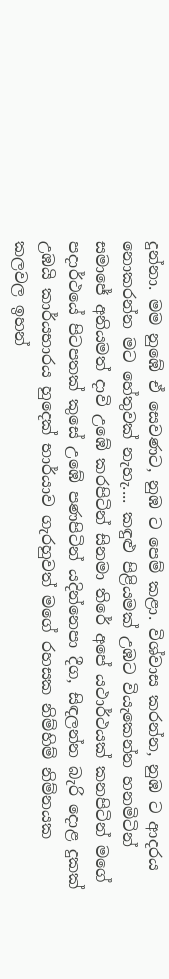දුන්නා. මම නුඹේ ඒ සෙවණට, නුඹ ට පෙම් කළා. විශ්වාස කරන්න, නුඹ ට ආදරය නොකරන්න මට හේතුවක් නැහැ.... කඳුළු පිළියමක් උඹට වියැකෙන්න හනමිටින් සමාජේ අනියමත් දාවි උඹේ කරපිටින් සිනමා තිරේ අපේ යථාර්ථයක් කනපිටින් මගේ පදාර්ථයේ පිටපතක් කුසේ උඹේ පණපිටින් යදින්නෙපා දීග, සිඳලන්න බැරි දොළ දුකක් උඹයි කාර්යභාරය හුදෙක් භාර්යාව ගැරහුවත් මගේ රහසක නිම්හිම් නිම්නයක කලවල ඉහන්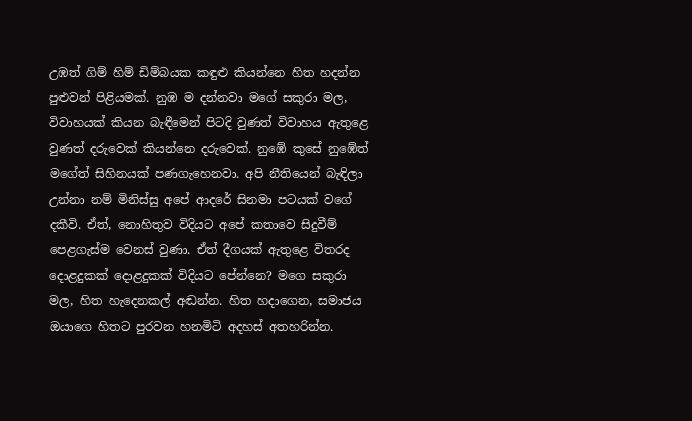උඹත් ගිම් හිම් ඩිම්බයක කඳුළු කියන්නෙ හිත හදන්න පුළුවන් පිළියමක්. නුඹ ම දන්නවා මගේ සකුරා මල, විවාහයක් කියන බැඳීමෙන් පිටදි වුණත් විවාහය ඇතුළෙ වුණත් දරුවෙක් කියන්නෙ දරුවෙක්. නුඹේ කුසේ නුඹේත් මගේත් සිහිනයක් පණගැහෙනවා. අපි නීතියෙන් බැඳිලා උන්නා නම් මිනිස්සු අපේ ආදරේ සිනමා පටයක් වගේ දකීවි. ඒත්, නොහිතුව විදියට අපේ කතාවෙ සිදුවීම් පෙළගැස්ම වෙනස් වුණා. ඒත් දීගයක් ඇතුළෙ විතරද දොළදුකක් දොළදුකක් විදියට පේන්නෙ? මගෙ සකුරා මල, හිත හැදෙනකල් අඬන්න. හිත හදාගෙන, සමාජය ඔයාගෙ හිතට පුරවන හනමිටි අදහස් අතහරින්න.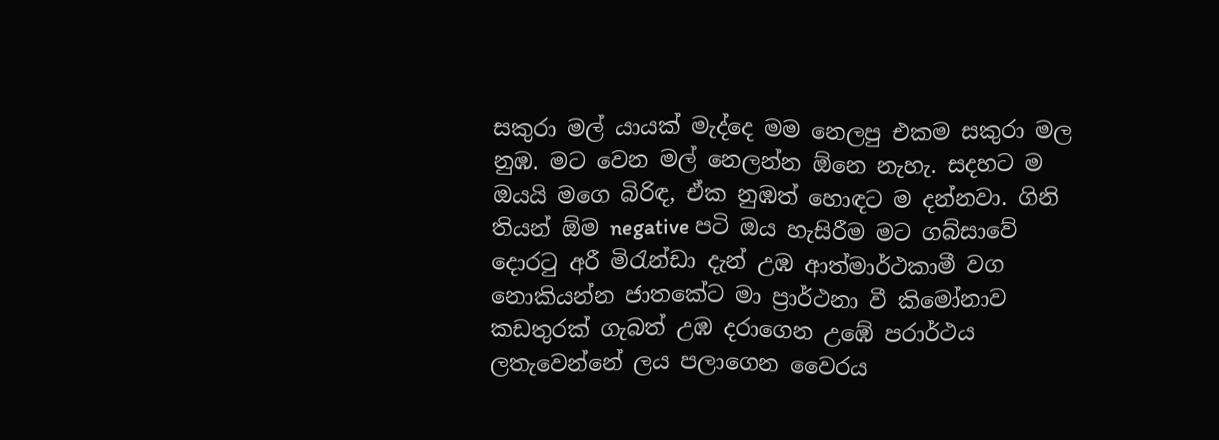සකුරා මල් යායක් මැද්දෙ මම නෙලපු එකම සකුරා මල නුඹ. මට වෙන මල් නෙලන්න ඕනෙ නැහැ. සදහට ම ඔයයි මගෙ බිරිඳ, ඒක නුඹත් හොඳට ම දන්නවා. ගිනි තියන් ඕම negative පටි ඔය හැසිරීම මට ගබ්සාවේ දොරටු අරී මිරැන්ඩා දැන් උඹ ආත්මාර්ථකාමී වග නොකියන්න ජාතකේට මා ප්‍රාර්ථනා වී කිමෝනාව කඩතුරක් ගැබත් උඹ දරාගෙන උඹේ පරාර්ථය ලතැවෙන්නේ ලය පලාගෙන වෛරය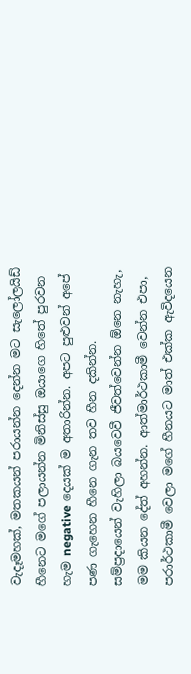වැදෑමහක්, මතකයන් පරායන්න දෙන්න මට සැලෝලයිඩ් හීනෙට මගේ පලායන්න මිනිස්සු ඔයාගෙ හිතේ පුරවන හැම negative දෙයක් ම අතාරින්න. අපට පුළුවන් අපේ පණ ගැහෙන හීනෙ ගැන තව හීන දකින්න. සම්ප්‍රදායෙන් වැහිලා බයවෙවී ජීවත්වෙන්න ඕනෙ නැහැ, මම කියන දේත් අහන්න. ආත්මාර්ථකාමී වෙන්න එපා, පරාර්ථකාමී වෙලා මගේ හීනයට මාත් එක්ක ඇවිදයෙන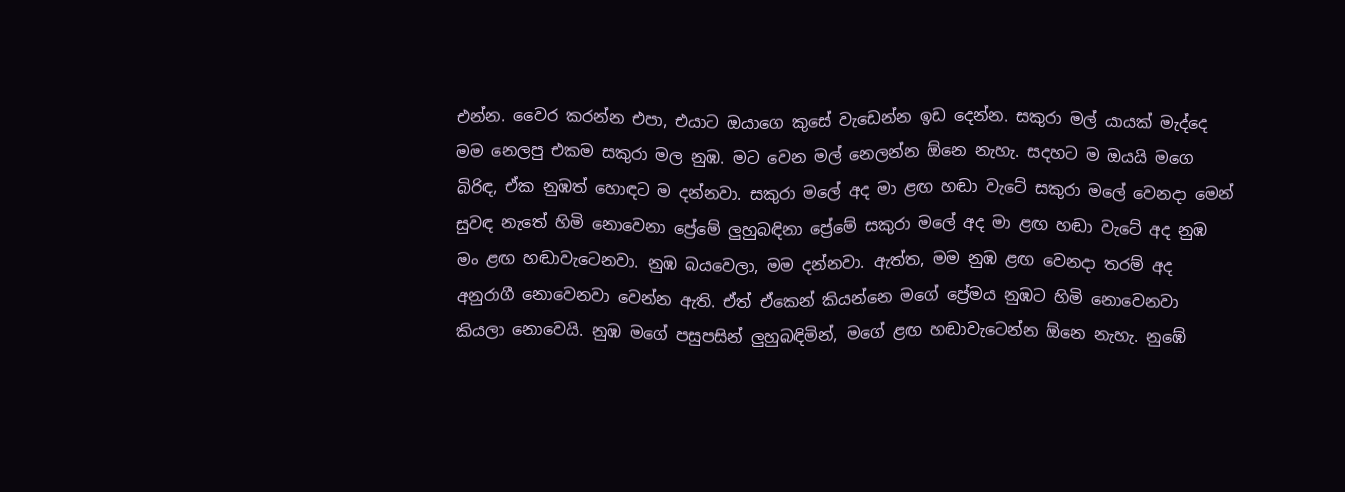එන්න. වෛර කරන්න එපා, එයාට ඔයාගෙ කුසේ වැඩෙන්න ඉඩ දෙන්න. සකුරා මල් යායක් මැද්දෙ මම නෙලපු එකම සකුරා මල නුඹ. මට වෙන මල් නෙලන්න ඕනෙ නැහැ. සදහට ම ඔයයි මගෙ බිරිඳ, ඒක නුඹත් හොඳට ම දන්නවා. සකුරා මලේ අද මා ළඟ හඬා වැටේ සකුරා මලේ වෙනදා මෙන් සුවඳ නැතේ හිමි නොවෙනා ප්‍රේමේ ලුහුබඳිනා ප්‍රේමේ සකුරා මලේ අද මා ළඟ හඬා වැටේ අද නුඹ මං ළඟ හඬාවැටෙනවා. නුඹ බයවෙලා, මම දන්නවා. ඇත්ත, මම නුඹ ළඟ වෙනදා තරම් අද අනුරාගී නොවෙනවා වෙන්න ඇති. ඒත් ඒකෙන් කියන්නෙ මගේ ප්‍රේමය නුඹට හිමි නොවෙනවා කියලා නොවෙයි. නුඹ මගේ පසුපසින් ලුහුබඳිමින්, මගේ ළඟ හඬාවැටෙන්න ඕනෙ නැහැ. නුඹේ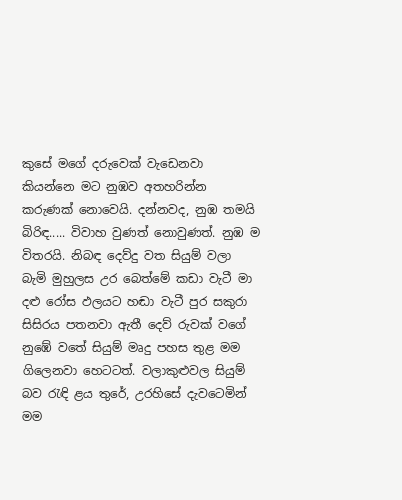කුසේ මගේ දරුවෙක් වැඩෙනවා කියන්නෙ මට නුඹව අතහරින්න කරුණක් නොවෙයි. දන්නවද, නුඹ තමයි බිරිඳ..... විවාහ වුණත් නොවුණත්. නුඹ ම විතරයි. නිබඳ දෙව්දු වත සියුම් වලා බැමි මුහුලස උර බෙත්මේ කඩා වැටී මා දළු රෝස ඵලයට හඬා වැටී පුර සකුරා සිසිරය පතනවා ඇතී දෙව් රුවක් වගේ නුඹේ වතේ සියුම් මෘදු පහස තුළ මම ගිලෙනවා හෙටටත්. වලාකුළුවල සියුම් බව රැඳි ළය තුරේ, උරහිසේ දැවටෙමින් මම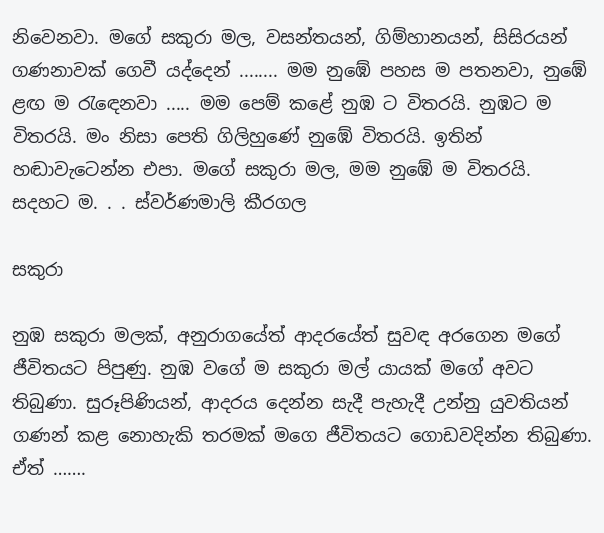නිවෙනවා. මගේ සකුරා මල, වසන්තයන්, ගිම්හානයන්, සිසිරයන් ගණනාවක් ගෙවී යද්දෙන් ........ මම නුඹේ පහස ම පතනවා, නුඹේ ළඟ ම රැඳෙනවා ..... මම පෙම් කළේ නුඹ ට විතරයි. නුඹට ම විතරයි. මං නිසා පෙති ගිලිහුණේ නුඹේ විතරයි. ඉතින් හඬාවැටෙන්න එපා. මගේ සකුරා මල, මම නුඹේ ම විතරයි. සදහට ම. . . ස්වර්ණමාලි කීරගල

සකුරා

නුඹ සකුරා මලක්, අනුරාගයේත් ආදරයේත් සුවඳ අරගෙන මගේ ජීවිතයට පිපුණු. නුඹ වගේ ම සකුරා මල් යායක් මගේ අවට තිබුණා. සුරූපිණියන්, ආදරය දෙන්න සැදී පැහැදී උන්නු යුවතියන් ගණන් කළ නොහැකි තරමක් මගෙ ජීවිතයට ගොඩවදින්න තිබුණා. ඒත් …….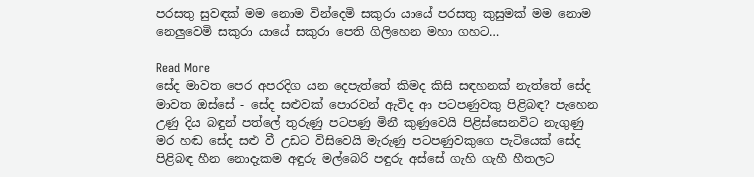පරසතු සුවඳක් මම නොම වින්දෙමි සකුරා යායේ පරසතු කුසුමක් මම නොම නෙලුවෙමි සකුරා යායේ සකුරා පෙති ගිලිහෙන මහා ගහට…

Read More
සේද මාවත පෙර අපරදිග යන දෙපැත්තේ කිමද කිසි සඳහනක් නැත්තේ සේද මාවත ඔස්සේ - සේද සළුවක් පොරවන් ඇවිද ආ පටපණුවකු පිළිබඳ? පැහෙන උණු දිය බඳුන් පත්ලේ තුරුණු පටපණු මිනී කුණුවෙයි පිළිස්සෙනවිට නැගුණු මර හඬ සේද සළු වී උඩට විසිවෙයි මැරුණු පටපණුවකුගෙ පැටියෙක් සේද පිළිබඳ හීන නොදැකම අඳුරු මල්බෙරි පඳුරු අස්සේ ගැහි ගැහී හීතලට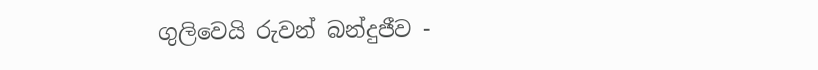ගුලිවෙයි රුවන් බන්දුජීව -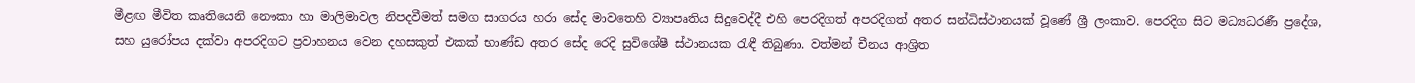මීළඟ මීවිත කෘතියෙනි නෞකා හා මාලිමාවල නිපදවීමත් සමග සාගරය හරා සේද මාවතෙහි ව්‍යාපෘතිය සිදුවෙද්දී එහි පෙරදිගත් අපරදිගත් අතර සන්ධිස්ථානයක් වූණේ ශ්‍රී ලංකාව. පෙරදිග සිට මධ්‍යධරණී ප්‍රදේශ, සහ යුරෝපය දක්වා අපරදිගට ප්‍රවාහනය වෙන දහසකුත් එකක් භාණ්ඩ අතර සේද රෙදි සුවිශේෂී ස්ථානයක රැඳී තිබුණා. වත්මන් චීනය ආශ්‍රිත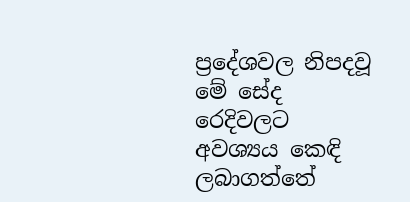ප්‍රදේශවල නිපදවූ මේ සේද රෙදිවලට අවශ්‍යය කෙඳි ලබාගත්තේ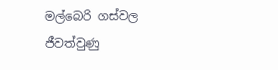මල්බෙරි ගස්වල ජීවත්වුණු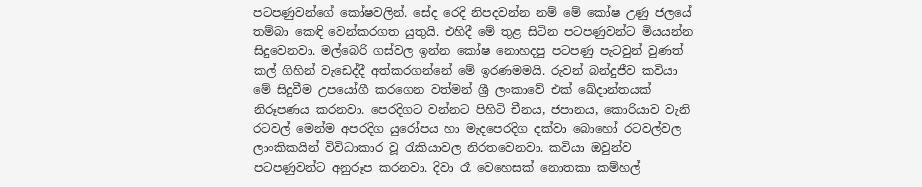පටපණුවන්ගේ කෝෂවලින්. සේද රෙදි නිපදවන්න නම් මේ කෝෂ උණු ජලයේ තම්බා කෙඳි වෙන්කරගත යුතුයි. එහිදී මේ තුළ සිටින පටපණුවන්ට මියයන්න සිදුවෙනවා. මල්බෙරි ගස්වල ඉන්න කෝෂ නොහදපු පටපණු පැටවුන් වුණත් කල් ගිහින් වැඩෙද්දී අත්කරගන්නේ මේ ඉරණමමයි. රුවන් බන්දුජීව කවියා මේ සිදුවීම උපයෝගී කරගෙන වත්මන් ශ්‍රී ලංකාවේ එක් ඛේදාන්තයක් නිරූපණය කරනවා. පෙරදිගට වන්නට පිහිටි චීනය, ජපානය, කොරියාව වැනි රටවල් මෙන්ම අපරදිග යුරෝපය හා මැදපෙරදිග දක්වා බොහෝ රටවල්වල ලාංකිකයින් විවිධාකාර වූ රැකියාවල නිරතවෙනවා. කවියා ඔවුන්ව පටපණුවන්ට අනුරූප කරනවා. දිවා රෑ වෙහෙසක් නොතකා කම්හල්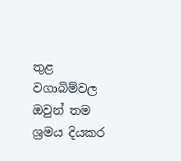තුළ වගාබිම්වල ඔවුන් තම ශ්‍රමය දියකර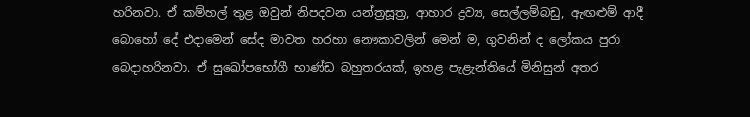හරිනවා. ඒ කම්හල් තුළ ඔවුන් නිපදවන යන්ත්‍රසූත්‍ර, ආහාර ද්‍රව්‍ය, සෙල්ලම්බඩු, ඇඟළුම් ආදී බොහෝ දේ එදාමෙන් සේද මාවත හරහා නෞකාවලින් මෙන් ම, ගුවනින් ද ලෝකය පුරා බෙදාහරිනවා. ඒ සුඛෝපභෝගී භාණ්ඩ බහුතරයක්, ඉහළ පැළැන්තියේ මිනිසුන් අතර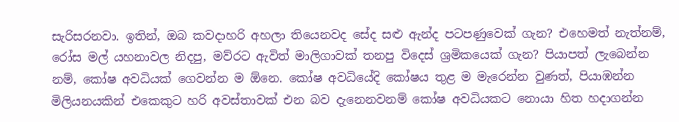සැරිසරනවා. ඉතින්, ඔබ කවදාහරි අහලා තියෙනවද සේද සළු ඇන්ද පටපණුවෙක් ගැන? එහෙමත් නැත්නම්, රෝස මල් යහනාවල නිදපු, මව්රට ඇවිත් මාලිගාවක් තනපු විදෙස් ශ්‍රමිකයෙක් ගැන? පියාපත් ලැබෙන්න නම්, කෝෂ අවධියක් ගෙවන්න ම ඕනෙ. කෝෂ අවධියේදි කෝෂය තුළ ම මැරෙන්න වුණත්, පියාඹන්න මිලියනයකින් එකෙකුට හරි අවස්තාවක් එන බව දැනෙනවනම් කෝෂ අවධියකට නොයා හිත හදාගන්න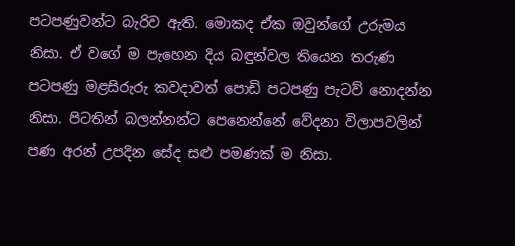පටපණුවන්ට බැරිව ඇති. මොකද ඒක ඔවුන්ගේ උරුමය නිසා. ඒ වගේ ම පැහෙන දිය බඳුන්වල තියෙන තරුණ පටපණු මළසිරුරු කවදාවත් පොඩි පටපණු පැටව් නොදන්න නිසා. පිටතින් බලන්නන්ට පෙනෙන්නේ වේදනා විලාපවලින් පණ අරන් උපදින සේද සළු පමණක් ම නිසා.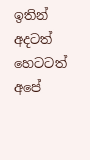ඉතින් අදටත් හෙටටත් අපේ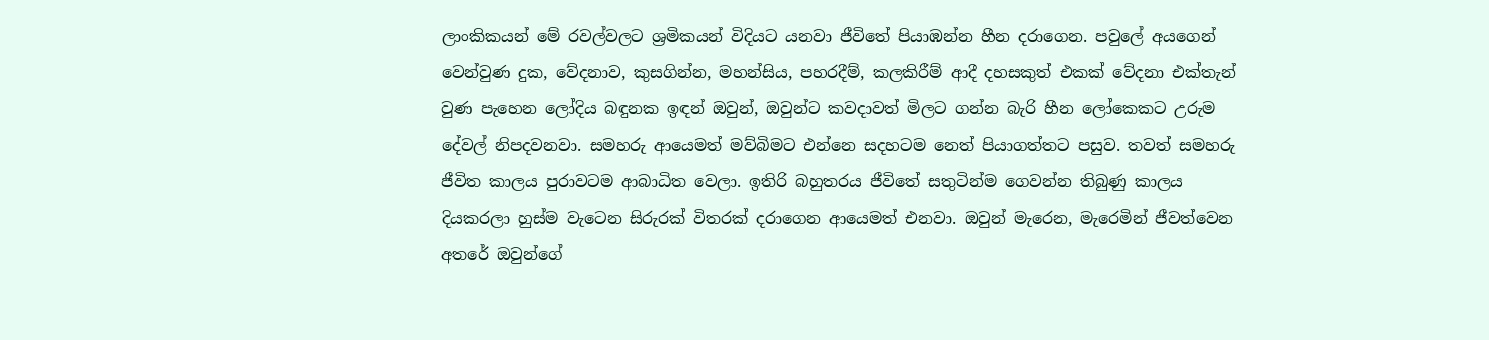ලාංකිකයන් මේ රවල්වලට ශ්‍රමිකයන් විදියට යනවා ජීවිතේ පියාඹන්න හීන දරාගෙන. පවුලේ අයගෙන් වෙන්වුණ දුක, වේදනාව, කුසගින්න, මහන්සිය, පහරදීම්, කලකිරීම් ආදී දහසකුත් එකක් වේදනා එක්තැන් වුණ පැහෙන ලෝදිය බඳුනක ඉඳන් ඔවුන්, ඔවුන්ට කවදාවත් මිලට ගන්න බැරි හීන ලෝකෙකට උරුම දේවල් නිපදවනවා. සමහරු ආයෙමත් මව්බිමට එන්නෙ සදහටම නෙත් පියාගත්තට පසුව. තවත් සමහරු ජීවිත කාලය පුරාවටම ආබාධිත වෙලා. ඉතිරි බහුතරය ජීවිතේ සතුටින්ම ගෙවන්න තිබුණු කාලය දියකරලා හුස්ම වැටෙන සිරුරක් විතරක් දරාගෙන ආයෙමත් එනවා. ඔවුන් මැරෙන, මැරෙමින් ජීවත්වෙන අතරේ ඔවුන්ගේ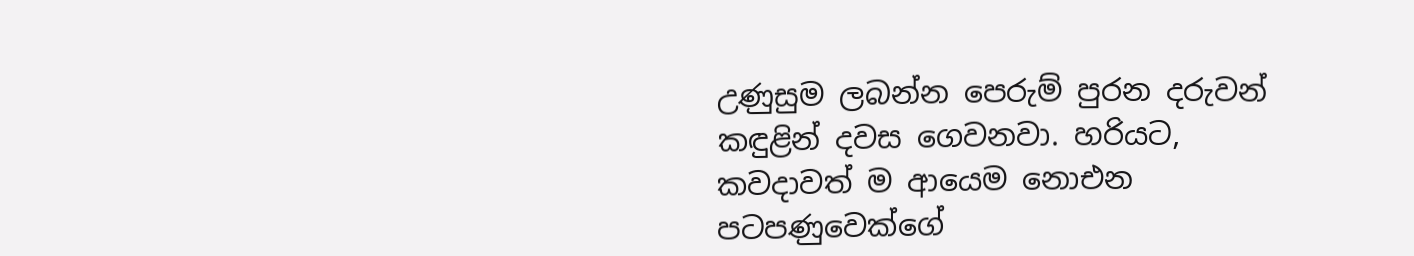උණුසුම ලබන්න පෙරුම් පුරන දරුවන් කඳුළින් දවස ගෙවනවා. හරියට, කවදාවත් ම ආයෙම නොඑන පටපණුවෙක්ගේ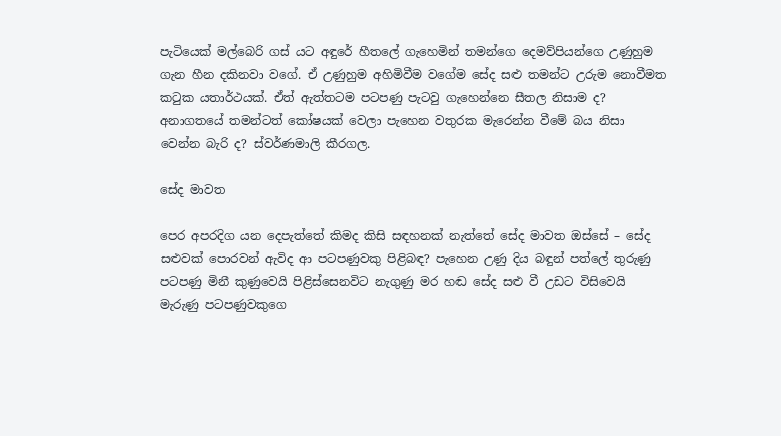පැටියෙක් මල්බෙරි ගස් යට අඳුරේ හීතලේ ගැහෙමින් තමන්ගෙ දෙමව්පියන්ගෙ උණුහුම ගැන හීන දකිනවා වගේ. ඒ උණුහුම අහිමිවීම වගේම සේද සළු තමන්ට උරුම නොවීමත කටුක යතාර්ථයක්. ඒත් ඇත්තටම පටපණු පැටවු ගැහෙන්නෙ සීතල නිසාම ද? අනාගතයේ තමන්ටත් කෝෂයක් වෙලා පැහෙන වතුරක මැරෙන්න වීමේ බය නිසා වෙන්න බැරි ද? ස්වර්ණමාලි කීරගල.

සේද මාවත

පෙර අපරදිග යන දෙපැත්තේ කිමද කිසි සඳහනක් නැත්තේ සේද මාවත ඔස්සේ – සේද සළුවක් පොරවන් ඇවිද ආ පටපණුවකු පිළිබඳ? පැහෙන උණු දිය බඳුන් පත්ලේ තුරුණු පටපණු මිනී කුණුවෙයි පිළිස්සෙනවිට නැගුණු මර හඬ සේද සළු වී උඩට විසිවෙයි මැරුණු පටපණුවකුගෙ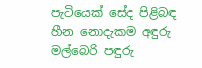පැටියෙක් සේද පිළිබඳ හීන නොදැකම අඳුරු මල්බෙරි පඳුරු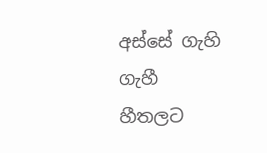අස්සේ ගැහි ගැහී හීතලට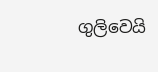ගුලිවෙයි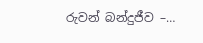රුවන් බන්දුජීව –…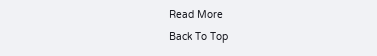Read More
Back To Top